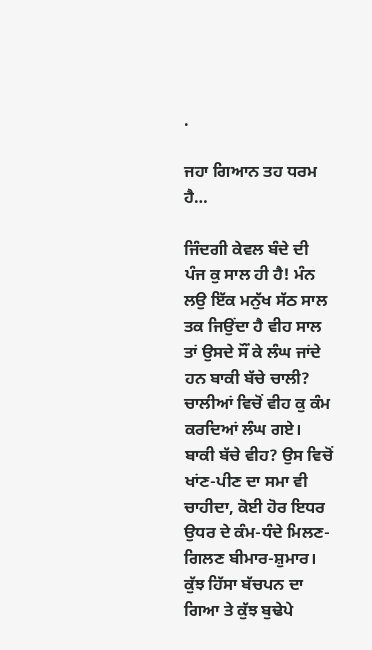.

ਜਹਾ ਗਿਆਨ ਤਹ ਧਰਮ ਹੈ…

ਜਿੰਦਗੀ ਕੇਵਲ ਬੰਦੇ ਦੀ ਪੰਜ ਕੁ ਸਾਲ ਹੀ ਹੈ! ਮੰਨ ਲਉ ਇੱਕ ਮਨੁੱਖ ਸੱਠ ਸਾਲ ਤਕ ਜਿਉਂਦਾ ਹੈ ਵੀਹ ਸਾਲ ਤਾਂ ਉਸਦੇ ਸੌਂ ਕੇ ਲੰਘ ਜਾਂਦੇ ਹਨ ਬਾਕੀ ਬੱਚੇ ਚਾਲੀ? ਚਾਲੀਆਂ ਵਿਚੋਂ ਵੀਹ ਕੁ ਕੰਮ ਕਰਦਿਆਂ ਲੰਘ ਗਏ। ਬਾਕੀ ਬੱਚੇ ਵੀਹ? ਉਸ ਵਿਚੋਂ ਖਾਂਣ-ਪੀਣ ਦਾ ਸਮਾ ਵੀ ਚਾਹੀਦਾ, ਕੋਈ ਹੋਰ ਇਧਰ ਉਧਰ ਦੇ ਕੰਮ-ਧੰਦੇ ਮਿਲਣ-ਗਿਲਣ ਬੀਮਾਰ-ਸ਼ੁਮਾਰ। ਕੁੱਝ ਹਿੱਸਾ ਬੱਚਪਨ ਦਾ ਗਿਆ ਤੇ ਕੁੱਝ ਬੁਢੇਪੇ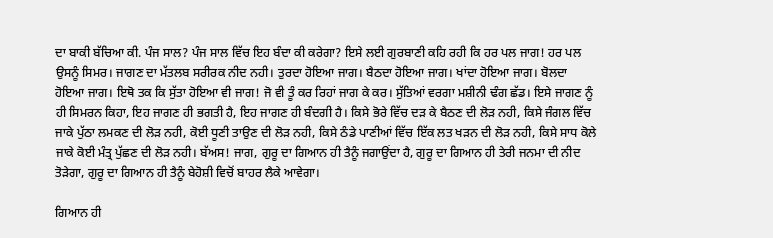ਦਾ ਬਾਕੀ ਬੱਚਿਆ ਕੀ. ਪੰਜ ਸਾਲ? ਪੰਜ ਸਾਲ ਵਿੱਚ ਇਹ ਬੰਦਾ ਕੀ ਕਰੇਗਾ? ਇਸੇ ਲਈ ਗੁਰਬਾਣੀ ਕਹਿ ਰਹੀ ਕਿ ਹਰ ਪਲ ਜਾਗ! ਹਰ ਪਲ ਉਸਨੂੰ ਸਿਮਰ। ਜਾਗਣ ਦਾ ਮੱਤਲਬ ਸਰੀਰਕ ਨੀਦ ਨਹੀ। ਤੁਰਦਾ ਹੋਇਆ ਜਾਗ। ਬੈਠਦਾ ਹੋਇਆ ਜਾਗ। ਖਾਂਦਾ ਹੋਇਆ ਜਾਗ। ਬੋਲਦਾ ਹੋਇਆ ਜਾਗ। ਇਥੋ ਤਕ ਕਿ ਸੁੱਤਾ ਹੋਇਆ ਵੀ ਜਾਗ! ਜੋ ਵੀ ਤੂੰ ਕਰ ਰਿਹਾਂ ਜਾਗ ਕੇ ਕਰ। ਸੁੱਤਿਆਂ ਵਰਗਾ ਮਸ਼ੀਨੀ ਢੰਗ ਛੱਡ। ਇਸੇ ਜਾਗਣ ਨੂੰ ਹੀ ਸਿਮਰਨ ਕਿਹਾ, ਇਹ ਜਾਗਣ ਹੀ ਭਗਤੀ ਹੈ, ਇਹ ਜਾਗਣ ਹੀ ਬੰਦਗੀ ਹੈ। ਕਿਸੇ ਭੋਰੇ ਵਿੱਚ ਦੜ ਕੇ ਬੈਠਣ ਦੀ ਲੋੜ ਨਹੀ, ਕਿਸੇ ਜੰਗਲ ਵਿੱਚ ਜਾਕੇ ਪੁੱਠਾ ਲਮਕਣ ਦੀ ਲੋੜ ਨਹੀ, ਕੋਈ ਧੂਣੀ ਤਾਉਣ ਦੀ ਲੋੜ ਨਹੀ, ਕਿਸੇ ਠੰਡੇ ਪਾਣੀਆਂ ਵਿੱਚ ਇੱਕ ਲਤ ਖੜਨ ਦੀ ਲੋੜ ਨਹੀ, ਕਿਸੇ ਸਾਧ ਕੋਲੇ ਜਾਕੇ ਕੋਈ ਮੰਤ੍ਰ ਪੁੱਛਣ ਦੀ ਲੋੜ ਨਹੀ। ਬੱਅਸ! ਜਾਗ, ਗੁਰੂ ਦਾ ਗਿਆਨ ਹੀ ਤੈਨੂੰ ਜਗਾਉਂਦਾ ਹੈ, ਗੁਰੂ ਦਾ ਗਿਆਨ ਹੀ ਤੇਰੀ ਜਨਮਾ ਦੀ ਨੀਦ ਤੋੜੇਗਾ, ਗੁਰੂ ਦਾ ਗਿਆਨ ਹੀ ਤੈਨੂੰ ਬੇਹੋਸ਼ੀ ਵਿਚੋਂ ਬਾਹਰ ਲੈਕੇ ਆਵੇਗਾ।

ਗਿਆਨ ਹੀ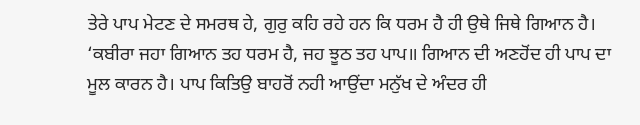ਤੇਰੇ ਪਾਪ ਮੇਟਣ ਦੇ ਸਮਰਥ ਹੇ, ਗੁਰੁ ਕਹਿ ਰਹੇ ਹਨ ਕਿ ਧਰਮ ਹੈ ਹੀ ਉਥੇ ਜਿਥੇ ਗਿਆਨ ਹੈ। ‘ਕਬੀਰਾ ਜਹਾ ਗਿਆਨ ਤਹ ਧਰਮ ਹੈ, ਜਹ ਝੂਠ ਤਹ ਪਾਪ॥ ਗਿਆਨ ਦੀ ਅਣਹੋਂਦ ਹੀ ਪਾਪ ਦਾ ਮੂਲ ਕਾਰਨ ਹੈ। ਪਾਪ ਕਿਤਿਉ ਬਾਹਰੋਂ ਨਹੀ ਆਉਂਦਾ ਮਨੁੱਖ ਦੇ ਅੰਦਰ ਹੀ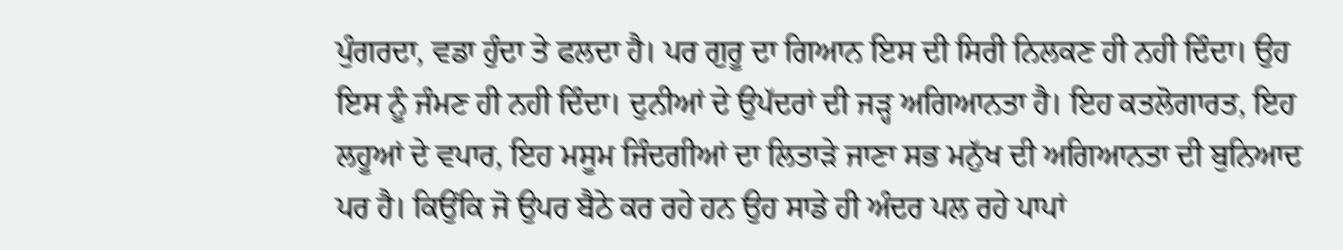ਪੁੰਗਰਦਾ, ਵਡਾ ਹੁੰਦਾ ਤੇ ਫਲਦਾ ਹੈ। ਪਰ ਗੁਰੂ ਦਾ ਗਿਆਨ ਇਸ ਦੀ ਸਿਰੀ ਨਿਲਕਣ ਹੀ ਨਹੀ ਦਿੰਦਾ। ਉਹ ਇਸ ਨੂੰ ਜੰਮਣ ਹੀ ਨਹੀ ਦਿੰਦਾ। ਦੁਨੀਆਂ ਦੇ ਉਪੱਦਰਾਂ ਦੀ ਜੜ੍ਹ ਅਗਿਆਨਤਾ ਹੈ। ਇਹ ਕਤਲੋਗਾਰਤ, ਇਹ ਲਹੂਆਂ ਦੇ ਵਪਾਰ, ਇਹ ਮਸੂਮ ਜਿੰਦਗੀਆਂ ਦਾ ਲਿਤਾੜੇ ਜਾਣਾ ਸਭ ਮਨੁੱਖ ਦੀ ਅਗਿਆਨਤਾ ਦੀ ਬੁਨਿਆਦ ਪਰ ਹੈ। ਕਿਉਂਕਿ ਜੋ ਉਪਰ ਬੈਠੇ ਕਰ ਰਹੇ ਹਨ ਉਹ ਸਾਡੇ ਹੀ ਅੰਦਰ ਪਲ ਰਹੇ ਪਾਪਾਂ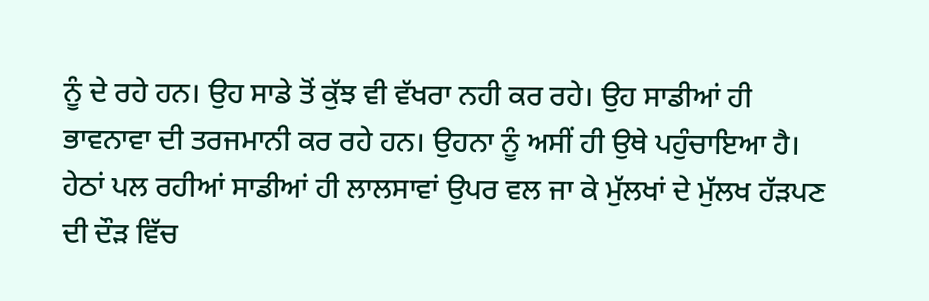ਨੂੰ ਦੇ ਰਹੇ ਹਨ। ਉਹ ਸਾਡੇ ਤੋਂ ਕੁੱਝ ਵੀ ਵੱਖਰਾ ਨਹੀ ਕਰ ਰਹੇ। ਉਹ ਸਾਡੀਆਂ ਹੀ ਭਾਵਨਾਵਾ ਦੀ ਤਰਜਮਾਨੀ ਕਰ ਰਹੇ ਹਨ। ਉਹਨਾ ਨੂੰ ਅਸੀਂ ਹੀ ਉਥੇ ਪਹੁੰਚਾਇਆ ਹੈ। ਹੇਠਾਂ ਪਲ ਰਹੀਆਂ ਸਾਡੀਆਂ ਹੀ ਲਾਲਸਾਵਾਂ ਉਪਰ ਵਲ ਜਾ ਕੇ ਮੁੱਲਖਾਂ ਦੇ ਮੁੱਲਖ ਹੱੜਪਣ ਦੀ ਦੌੜ ਵਿੱਚ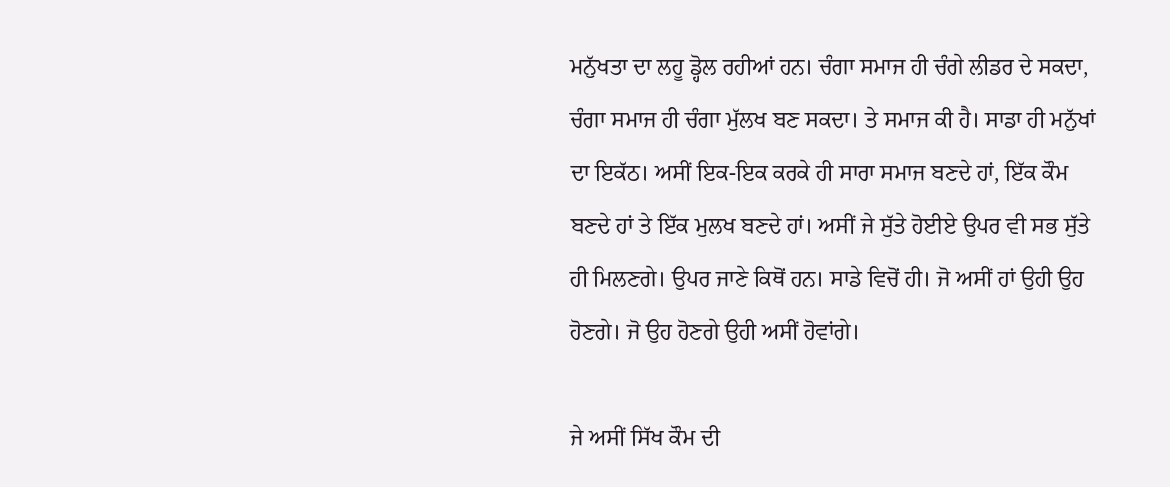ਮਨੁੱਖਤਾ ਦਾ ਲਹੂ ਡ੍ਹੋਲ ਰਹੀਆਂ ਹਨ। ਚੰਗਾ ਸਮਾਜ ਹੀ ਚੰਗੇ ਲੀਡਰ ਦੇ ਸਕਦਾ, ਚੰਗਾ ਸਮਾਜ ਹੀ ਚੰਗਾ ਮੁੱਲਖ ਬਣ ਸਕਦਾ। ਤੇ ਸਮਾਜ ਕੀ ਹੈ। ਸਾਡਾ ਹੀ ਮਨੁੱਖਾਂ ਦਾ ਇਕੱਠ। ਅਸੀਂ ਇਕ-ਇਕ ਕਰਕੇ ਹੀ ਸਾਰਾ ਸਮਾਜ ਬਣਦੇ ਹਾਂ, ਇੱਕ ਕੌਮ ਬਣਦੇ ਹਾਂ ਤੇ ਇੱਕ ਮੁਲਖ ਬਣਦੇ ਹਾਂ। ਅਸੀਂ ਜੇ ਸੁੱਤੇ ਹੋਈਏ ਉਪਰ ਵੀ ਸਭ ਸੁੱਤੇ ਹੀ ਮਿਲਣਗੇ। ਉਪਰ ਜਾਣੇ ਕਿਥੋਂ ਹਨ। ਸਾਡੇ ਵਿਚੋਂ ਹੀ। ਜੋ ਅਸੀਂ ਹਾਂ ਉਹੀ ਉਹ ਹੋਣਗੇ। ਜੋ ਉਹ ਹੋਣਗੇ ਉਹੀ ਅਸੀਂ ਹੋਵਾਂਗੇ।

ਜੇ ਅਸੀਂ ਸਿੱਖ ਕੌਮ ਦੀ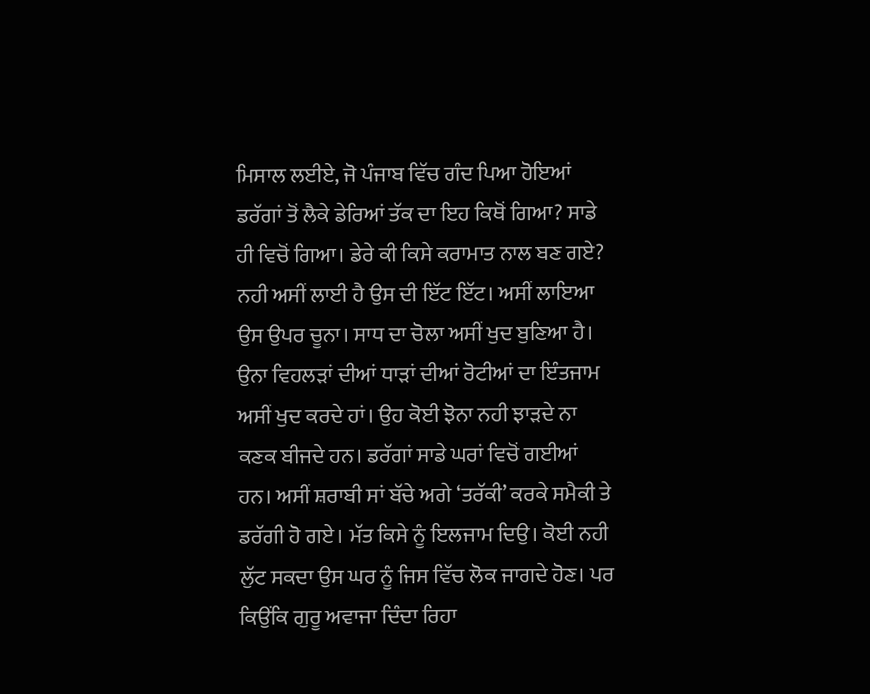ਮਿਸਾਲ ਲਈਏ, ਜੋ ਪੰਜਾਬ ਵਿੱਚ ਗੰਦ ਪਿਆ ਹੋਇਆਂ ਡਰੱਗਾਂ ਤੋਂ ਲੈਕੇ ਡੇਰਿਆਂ ਤੱਕ ਦਾ ਇਹ ਕਿਥੋਂ ਗਿਆ? ਸਾਡੇ ਹੀ ਵਿਚੋਂ ਗਿਆ। ਡੇਰੇ ਕੀ ਕਿਸੇ ਕਰਾਮਾਤ ਨਾਲ ਬਣ ਗਏ? ਨਹੀ ਅਸੀਂ ਲਾਈ ਹੈ ਉਸ ਦੀ ਇੱਟ ਇੱਟ। ਅਸੀਂ ਲਾਇਆ ਉਸ ਉਪਰ ਚੂਨਾ। ਸਾਧ ਦਾ ਚੋਲਾ ਅਸੀਂ ਖੁਦ ਬੁਣਿਆ ਹੈ। ਉਨਾ ਵਿਹਲੜਾਂ ਦੀਆਂ ਧਾੜਾਂ ਦੀਆਂ ਰੋਟੀਆਂ ਦਾ ਇੰਤਜਾਮ ਅਸੀਂ ਖੁਦ ਕਰਦੇ ਹਾਂ। ਉਹ ਕੋਈ ਝੋਨਾ ਨਹੀ ਝਾੜਦੇ ਨਾ ਕਣਕ ਬੀਜਦੇ ਹਨ। ਡਰੱਗਾਂ ਸਾਡੇ ਘਰਾਂ ਵਿਚੋਂ ਗਈਆਂ ਹਨ। ਅਸੀਂ ਸ਼ਰਾਬੀ ਸਾਂ ਬੱਚੇ ਅਗੇ ‘ਤਰੱਕੀ’ ਕਰਕੇ ਸਮੈਕੀ ਤੇ ਡਰੱਗੀ ਹੋ ਗਏ। ਮੱਤ ਕਿਸੇ ਨੂੰ ਇਲਜਾਮ ਦਿਉ। ਕੋਈ ਨਹੀ ਲੁੱਟ ਸਕਦਾ ਉਸ ਘਰ ਨੂੰ ਜਿਸ ਵਿੱਚ ਲੋਕ ਜਾਗਦੇ ਹੋਣ। ਪਰ ਕਿਉਂਕਿ ਗੁਰੂ ਅਵਾਜਾ ਦਿੰਦਾ ਰਿਹਾ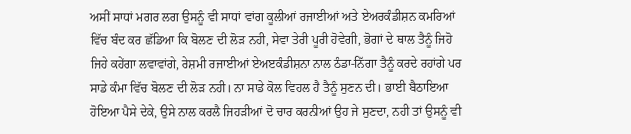ਅਸੀਂ ਸਾਧਾਂ ਮਗਰ ਲਗ ਉਸਨੂੰ ਵੀ ਸਾਧਾਂ ਵਾਂਗ ਕੂਲੀਆਂ ਰਜਾਈਆਂ ਅਤੇ ਏਅਰਕੰਡੀਸ਼ਨ ਕਮਰਿਆਂ ਵਿੱਚ ਬੰਦ ਕਰ ਛੱਡਿਆ ਕਿ ਬੋਲਣ ਦੀ ਲੋੜ ਨਹੀ, ਸੇਵਾ ਤੇਰੀ ਪੂਰੀ ਹੋਵੇਗੀ, ਭੋਗਾਂ ਦੇ ਥਾਲ ਤੈਨੂੰ ਜਿਹੋ ਜਿਹੇ ਕਹੇਂਗਾ ਲਵਾਵਾਂਗੇ, ਰੇਸ਼ਮੀ ਰਜਾਈਆਂ ਏਅੲਕੰਡੀਸ਼ਨਾ ਨਾਲ ਠੰਡਾ-ਨਿੱਗਾ ਤੈਨੂੰ ਕਰਦੇ ਰਹਾਂਗੇ ਪਰ ਸਾਡੇ ਕੰਮਾ ਵਿੱਚ ਬੋਲਣ ਦੀ ਲੋੜ ਨਹੀ। ਨਾ ਸਾਡੇ ਕੋਲ ਵਿਹਲ ਹੈ ਤੈਨੂੰ ਸੁਣਨ ਦੀ। ਭਾਈ ਬੈਠਾਇਆ ਹੋਇਆ ਪੈਸੇ ਦੇਕੇ, ਉਸੇ ਨਾਲ ਕਰਲੈ ਜਿਹੜੀਆਂ ਦੋ ਚਾਰ ਕਰਨੀਆਂ ਉਹ ਜੇ ਸੁਣਦਾ, ਨਹੀ ਤਾਂ ਉਸਨੂੰ ਵੀ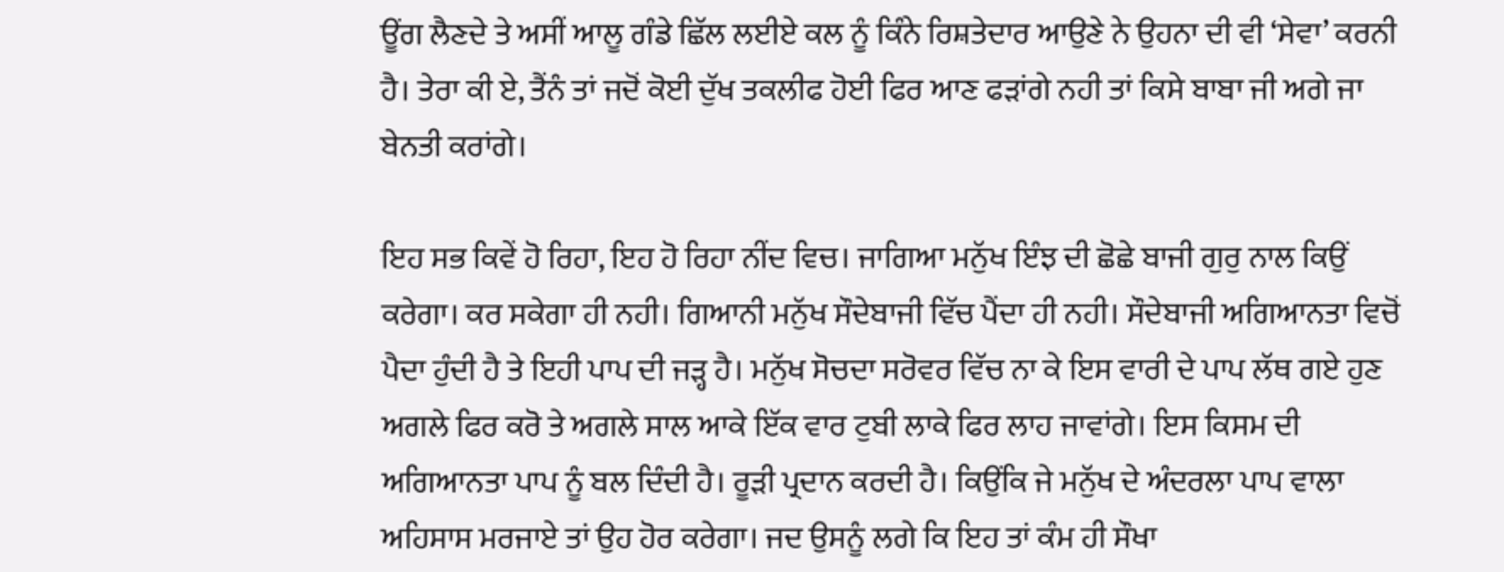ਊਂਗ ਲੈਣਦੇ ਤੇ ਅਸੀਂ ਆਲੂ ਗੰਡੇ ਛਿੱਲ ਲਈਏ ਕਲ ਨੂੰ ਕਿੰਨੇ ਰਿਸ਼ਤੇਦਾਰ ਆਉਣੇ ਨੇ ਉਹਨਾ ਦੀ ਵੀ ‘ਸੇਵਾ’ ਕਰਨੀ ਹੈ। ਤੇਰਾ ਕੀ ਏ, ਤੈਂਨੰ ਤਾਂ ਜਦੋਂ ਕੋਈ ਦੁੱਖ ਤਕਲੀਫ ਹੋਈ ਫਿਰ ਆਣ ਫੜਾਂਗੇ ਨਹੀ ਤਾਂ ਕਿਸੇ ਬਾਬਾ ਜੀ ਅਗੇ ਜਾ ਬੇਨਤੀ ਕਰਾਂਗੇ।

ਇਹ ਸਭ ਕਿਵੇਂ ਹੋ ਰਿਹਾ, ਇਹ ਹੋ ਰਿਹਾ ਨੀਂਦ ਵਿਚ। ਜਾਗਿਆ ਮਨੁੱਖ ਇੰਝ ਦੀ ਛੋਛੇ ਬਾਜੀ ਗੁਰੁ ਨਾਲ ਕਿਉਂ ਕਰੇਗਾ। ਕਰ ਸਕੇਗਾ ਹੀ ਨਹੀ। ਗਿਆਨੀ ਮਨੁੱਖ ਸੌਦੇਬਾਜੀ ਵਿੱਚ ਪੈਂਦਾ ਹੀ ਨਹੀ। ਸੌਦੇਬਾਜੀ ਅਗਿਆਨਤਾ ਵਿਚੋਂ ਪੈਦਾ ਹੁੰਦੀ ਹੈ ਤੇ ਇਹੀ ਪਾਪ ਦੀ ਜੜ੍ਹ ਹੈ। ਮਨੁੱਖ ਸੋਚਦਾ ਸਰੋਵਰ ਵਿੱਚ ਨਾ ਕੇ ਇਸ ਵਾਰੀ ਦੇ ਪਾਪ ਲੱਥ ਗਏ ਹੁਣ ਅਗਲੇ ਫਿਰ ਕਰੋ ਤੇ ਅਗਲੇ ਸਾਲ ਆਕੇ ਇੱਕ ਵਾਰ ਟੁਬੀ ਲਾਕੇ ਫਿਰ ਲਾਹ ਜਾਵਾਂਗੇ। ਇਸ ਕਿਸਮ ਦੀ ਅਗਿਆਨਤਾ ਪਾਪ ਨੂੰ ਬਲ ਦਿੰਦੀ ਹੈ। ਰੂੜੀ ਪ੍ਰਦਾਨ ਕਰਦੀ ਹੈ। ਕਿਉਂਕਿ ਜੇ ਮਨੁੱਖ ਦੇ ਅੰਦਰਲਾ ਪਾਪ ਵਾਲਾ ਅਹਿਸਾਸ ਮਰਜਾਏ ਤਾਂ ਉਹ ਹੋਰ ਕਰੇਗਾ। ਜਦ ਉਸਨੂੰ ਲਗੇ ਕਿ ਇਹ ਤਾਂ ਕੰਮ ਹੀ ਸੌਖਾ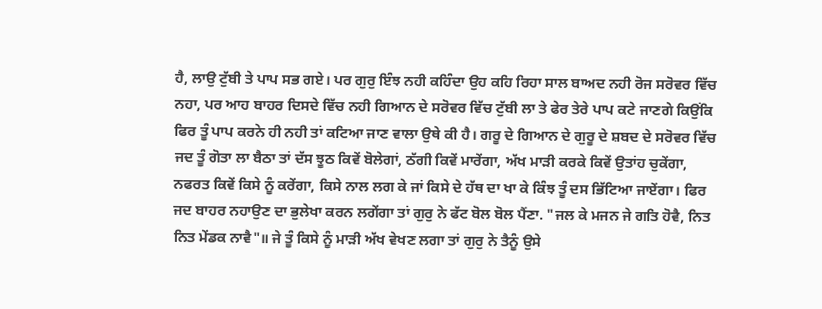ਹੈ, ਲਾਉ ਟੁੱਬੀ ਤੇ ਪਾਪ ਸਭ ਗਏ। ਪਰ ਗੁਰੁ ਇੰਝ ਨਹੀ ਕਹਿੰਦਾ ਉਹ ਕਹਿ ਰਿਹਾ ਸਾਲ ਬਾਅਦ ਨਹੀ ਰੋਜ ਸਰੋਵਰ ਵਿੱਚ ਨਹਾ, ਪਰ ਆਹ ਬਾਹਰ ਦਿਸਦੇ ਵਿੱਚ ਨਹੀ ਗਿਆਨ ਦੇ ਸਰੋਵਰ ਵਿੱਚ ਟੁੱਬੀ ਲਾ ਤੇ ਫੇਰ ਤੇਰੇ ਪਾਪ ਕਟੇ ਜਾਣਗੇ ਕਿਉਂਕਿ ਫਿਰ ਤੂੰ ਪਾਪ ਕਰਨੇ ਹੀ ਨਹੀ ਤਾਂ ਕਟਿਆ ਜਾਣ ਵਾਲਾ ਉਥੇ ਕੀ ਹੈ। ਗਰੂ ਦੇ ਗਿਆਨ ਦੇ ਗੁਰੂ ਦੇ ਸ਼ਬਦ ਦੇ ਸਰੋਵਰ ਵਿੱਚ ਜਦ ਤੂੰ ਗੋਤਾ ਲਾ ਬੈਠਾ ਤਾਂ ਦੱਸ ਝੂਠ ਕਿਵੇਂ ਬੋਲੇਗਾਂ, ਠੱਗੀ ਕਿਵੇਂ ਮਾਰੇਂਗਾ, ਅੱਖ ਮਾੜੀ ਕਰਕੇ ਕਿਵੇਂ ਉਤਾਂਹ ਚੁਕੇਂਗਾ, ਨਫਰਤ ਕਿਵੇਂ ਕਿਸੇ ਨੂੰ ਕਰੇਂਗਾ, ਕਿਸੇ ਨਾਲ ਲਗ ਕੇ ਜਾਂ ਕਿਸੇ ਦੇ ਹੱਥ ਦਾ ਖਾ ਕੇ ਕਿੰਝ ਤੂੰ ਦਸ ਭਿੱਟਿਆ ਜਾਏਂਗਾ। ਫਿਰ ਜਦ ਬਾਹਰ ਨਹਾਉਣ ਦਾ ਭੁਲੇਖਾ ਕਰਨ ਲਗੇਂਗਾ ਤਾਂ ਗੁਰੁ ਨੇ ਫੱਟ ਬੋਲ ਬੋਲ ਪੈਂਣਾ. "ਜਲ ਕੇ ਮਜਨ ਜੇ ਗਤਿ ਹੋਵੈ, ਨਿਤ ਨਿਤ ਮੇਂਡਕ ਨਾਵੈ"॥ ਜੇ ਤੂੰ ਕਿਸੇ ਨੂੰ ਮਾੜੀ ਅੱਖ ਵੇਖਣ ਲਗਾ ਤਾਂ ਗੁਰੁ ਨੇ ਤੈਨੂੰ ਉਸੇ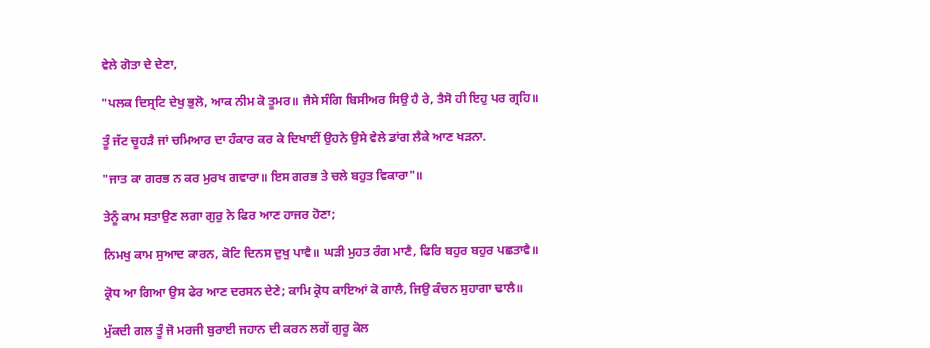ਵੇਲੇ ਗੋਤਾ ਦੇ ਦੇਣਾ,

"ਪਲਕ ਦਿਸ੍ਰਟਿ ਦੇਖੁ ਭੁਲੋ, ਆਕ ਨੀਮ ਕੋ ਤੂਮਰ॥ ਜੈਸੇ ਸੰਗਿ ਬਿਸੀਅਰ ਸਿਉ ਹੈ ਰੇ, ਤੈਸੋ ਹੀ ਇਹੁ ਪਰ ਗ੍ਰਹਿ॥

ਤੂੰ ਜੱਟ ਚੂਹੜੈ ਜਾਂ ਚਮਿਆਰ ਦਾ ਹੰਕਾਰ ਕਰ ਕੇ ਦਿਖਾਈਂ ਉਹਨੇ ਉਸੇ ਵੇਲੇ ਡਾਂਗ ਲੈਕੇ ਆਣ ਖੜਨਾ.

"ਜਾਤ ਕਾ ਗਰਭ ਨ ਕਰ ਮੁਰਖ ਗਵਾਰਾ॥ ਇਸ ਗਰਭ ਤੇ ਚਲੇ ਬਹੁਤ ਵਿਕਾਰਾ"॥

ਤੇਨੂੰ ਕਾਮ ਸਤਾਉਣ ਲਗਾ ਗੁਰੁ ਨੇ ਫਿਰ ਆਣ ਹਾਜਰ ਹੋਣਾ;

ਨਿਮਖੁ ਕਾਮ ਸੁਆਦ ਕਾਰਨ, ਕੋਟਿ ਦਿਨਸ ਦੁਖੁ ਪਾਵੈ॥ ਘੜੀ ਮੁਹਤ ਰੰਗ ਮਾਣੈ, ਫਿਰਿ ਬਹੁਰ ਬਹੁਰ ਪਛਤਾਵੈ॥

ਕ੍ਰੋਧ ਆ ਗਿਆ ਉਸ ਫੇਰ ਆਣ ਦਰਸਨ ਦੇਣੇ; ਕਾਮਿ ਕ੍ਰੋਧ ਕਾਇਆਂ ਕੋ ਗਾਲੈ, ਜਿਉ ਕੰਚਨ ਸੁਹਾਗਾ ਢਾਲੈ॥

ਮੁੱਕਦੀ ਗਲ ਤੂੰ ਜੋ ਮਰਜੀ ਬੁਰਾਈ ਜਹਾਨ ਦੀ ਕਰਨ ਲਗੇਂ ਗੁਰੂ ਕੋਲ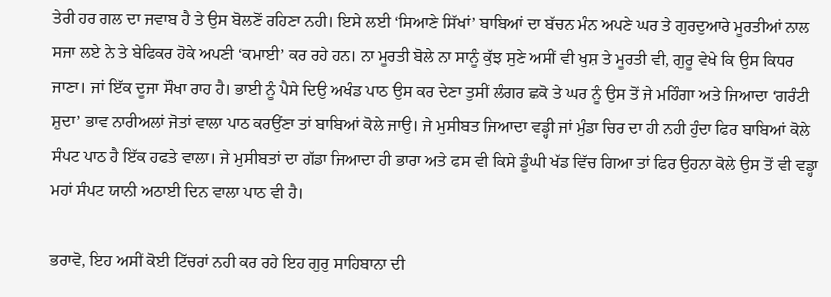ਤੇਰੀ ਹਰ ਗਲ ਦਾ ਜਵਾਬ ਹੈ ਤੇ ਉਸ ਬੋਲਣੋਂ ਰਹਿਣਾ ਨਹੀ। ਇਸੇ ਲਈ ‘ਸਿਆਣੇ ਸਿੱਖਾਂ’ ਬਾਬਿਆਂ ਦਾ ਬੱਚਨ ਮੰਨ ਅਪਣੇ ਘਰ ਤੇ ਗੁਰਦੁਆਰੇ ਮੂਰਤੀਆਂ ਨਾਲ ਸਜਾ ਲਏ ਨੇ ਤੇ ਬੇਫਿਕਰ ਹੋਕੇ ਅਪਣੀ ‘ਕਮਾਈ’ ਕਰ ਰਹੇ ਹਨ। ਨਾ ਮੂਰਤੀ ਬੋਲੇ ਨਾ ਸਾਨੂੰ ਕੁੱਝ ਸੁਣੇ ਅਸੀਂ ਵੀ ਖੁਸ਼ ਤੇ ਮੂਰਤੀ ਵੀ, ਗੁਰੂ ਵੇਖੇ ਕਿ ਉਸ ਕਿਧਰ ਜਾਣਾ। ਜਾਂ ਇੱਕ ਦੂਜਾ ਸੌਖਾ ਰਾਹ ਹੈ। ਭਾਈ ਨੂੰ ਪੈਸੇ ਦਿਉ ਅਖੰਡ ਪਾਠ ਉਸ ਕਰ ਦੇਣਾ ਤੁਸੀਂ ਲੰਗਰ ਛਕੋ ਤੇ ਘਰ ਨੂੰ ਉਸ ਤੋਂ ਜੇ ਮਹਿੰਗਾ ਅਤੇ ਜਿਆਦਾ ‘ਗਰੰਟੀ ਸ਼ੁਦਾ’ ਭਾਵ ਨਾਰੀਅਲਾਂ ਜੋਤਾਂ ਵਾਲਾ ਪਾਠ ਕਰਉਂਣਾ ਤਾਂ ਬਾਬਿਆਂ ਕੋਲੇ ਜਾਉ। ਜੇ ਮੁਸੀਬਤ ਜਿਆਦਾ ਵਡ੍ਹੀ ਜਾਂ ਮੁੰਡਾ ਚਿਰ ਦਾ ਹੀ ਨਹੀ ਹੁੰਦਾ ਫਿਰ ਬਾਬਿਆਂ ਕੋਲੇ ਸੰਪਟ ਪਾਠ ਹੈ ਇੱਕ ਹਫਤੇ ਵਾਲਾ। ਜੇ ਮੁਸੀਬਤਾਂ ਦਾ ਗੱਡਾ ਜਿਆਦਾ ਹੀ ਭਾਰਾ ਅਤੇ ਫਸ ਵੀ ਕਿਸੇ ਡੂੰਘੀ ਖੱਡ ਵਿੱਚ ਗਿਆ ਤਾਂ ਫਿਰ ਉਹਨਾ ਕੋਲੇ ਉਸ ਤੋਂ ਵੀ ਵਡ੍ਹਾ ਮਹਾਂ ਸੰਪਟ ਯਾਨੀ ਅਠਾਈ ਦਿਨ ਵਾਲਾ ਪਾਠ ਵੀ ਹੈ।

ਭਰਾਵੋ, ਇਹ ਅਸੀਂ ਕੋਈ ਟਿੱਚਰਾਂ ਨਹੀ ਕਰ ਰਹੇ ਇਹ ਗੁਰੁ ਸਾਹਿਬਾਨਾ ਦੀ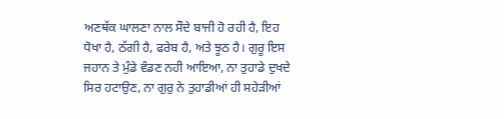ਅਣਥੱਕ ਘਾਲਣਾ ਨਾਲ ਸੌਦੇ ਬਾਜੀ ਹੋ ਰਹੀ ਹੈ, ਇਹ ਧੋਖਾ ਹੈ, ਠੱਗੀ ਹੈ, ਫਰੇਬ ਹੈ, ਅਤੇ ਝੂਠ ਹੈ। ਗੁਰੂ ਇਸ ਜਹਾਨ ਤੇ ਮੁੰਡੇ ਵੰਡਣ ਨਹੀ ਆਇਆ, ਨਾ ਤੁਹਾਡੇ ਦੁਖਦੇ ਸਿਰ ਹਟਾਉਣ, ਨਾ ਗੁਰੁ ਨੇ ਤੁਹਾਡੀਆਂ ਹੀ ਸਹੇੜੀਆਂ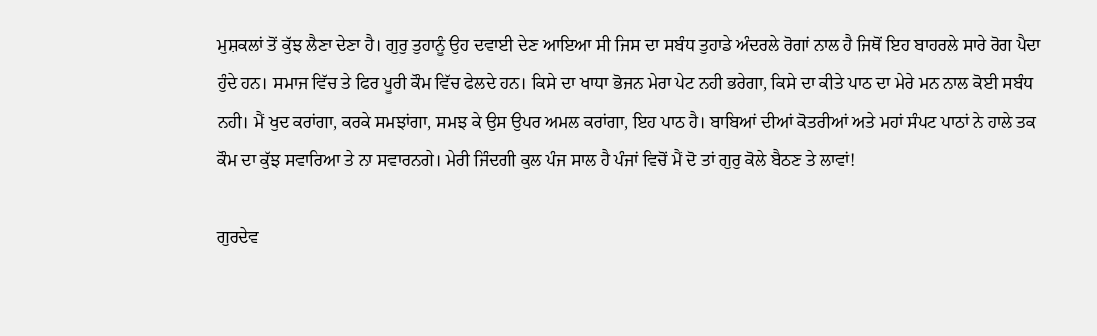ਮੁਸ਼ਕਲਾਂ ਤੋਂ ਕੁੱਝ ਲੈਣਾ ਦੇਣਾ ਹੈ। ਗੁਰੁ ਤੁਹਾਨੂੰ ਉਹ ਦਵਾਈ ਦੇਣ ਆਇਆ ਸੀ ਜਿਸ ਦਾ ਸਬੰਧ ਤੁਹਾਡੇ ਅੰਦਰਲੇ ਰੋਗਾਂ ਨਾਲ ਹੈ ਜਿਥੋਂ ਇਹ ਬਾਹਰਲੇ ਸਾਰੇ ਰੋਗ ਪੈਦਾ ਹੁੰਦੇ ਹਨ। ਸਮਾਜ ਵਿੱਚ ਤੇ ਫਿਰ ਪੂਰੀ ਕੌਮ ਵਿੱਚ ਫੇਲਦੇ ਹਨ। ਕਿਸੇ ਦਾ ਖਾਧਾ ਭੋਜਨ ਮੇਰਾ ਪੇਟ ਨਹੀ ਭਰੇਗਾ, ਕਿਸੇ ਦਾ ਕੀਤੇ ਪਾਠ ਦਾ ਮੇਰੇ ਮਨ ਨਾਲ ਕੋਈ ਸਬੰਧ ਨਹੀ। ਮੈਂ ਖੁਦ ਕਰਾਂਗਾ, ਕਰਕੇ ਸਮਝਾਂਗਾ, ਸਮਝ ਕੇ ਉਸ ਉਪਰ ਅਮਲ ਕਰਾਂਗਾ, ਇਹ ਪਾਠ ਹੈ। ਬਾਬਿਆਂ ਦੀਆਂ ਕੋਤਰੀਆਂ ਅਤੇ ਮਹਾਂ ਸੰਪਟ ਪਾਠਾਂ ਨੇ ਹਾਲੇ ਤਕ ਕੌਮ ਦਾ ਕੁੱਝ ਸਵਾਰਿਆ ਤੇ ਨਾ ਸਵਾਰਨਗੇ। ਮੇਰੀ ਜਿੰਦਗੀ ਕੁਲ ਪੰਜ ਸਾਲ ਹੈ ਪੰਜਾਂ ਵਿਚੋਂ ਮੈਂ ਦੋ ਤਾਂ ਗੁਰੁ ਕੋਲੇ ਬੈਠਣ ਤੇ ਲਾਵਾਂ!

ਗੁਰਦੇਵ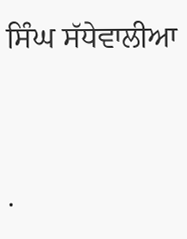ਸਿੰਘ ਸੱਧੇਵਾਲੀਆ




.